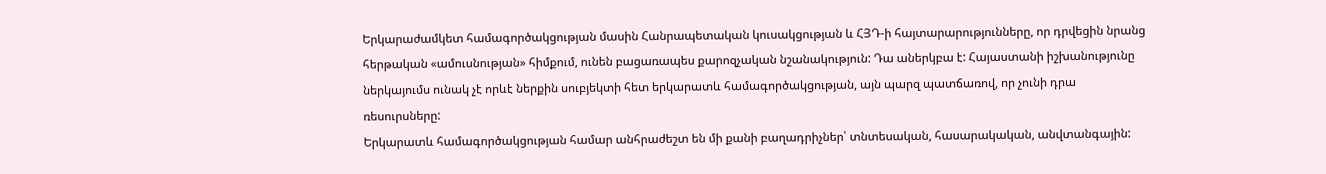Երկարաժամկետ համագործակցության մասին Հանրապետական կուսակցության և ՀՅԴ-ի հայտարարությունները, որ դրվեցին նրանց հերթական «ամուսնության» հիմքում, ունեն բացառապես քարոզչական նշանակություն: Դա աներկբա է: Հայաստանի իշխանությունը ներկայումս ունակ չէ որևէ ներքին սուբյեկտի հետ երկարատև համագործակցության, այն պարզ պատճառով, որ չունի դրա ռեսուրսները:
Երկարատև համագործակցության համար անհրաժեշտ են մի քանի բաղադրիչներ՝ տնտեսական, հասարակական, անվտանգային: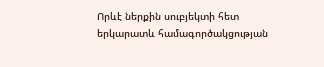Որևէ ներքին սուբյեկտի հետ երկարատև համագործակցության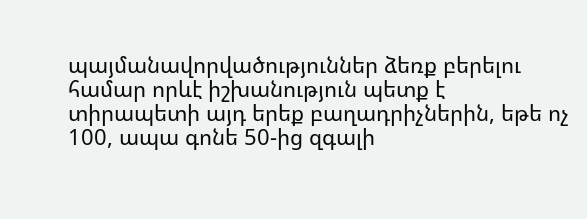պայմանավորվածություններ ձեռք բերելու համար որևէ իշխանություն պետք է տիրապետի այդ երեք բաղադրիչներին, եթե ոչ 100, ապա գոնե 50-ից զգալի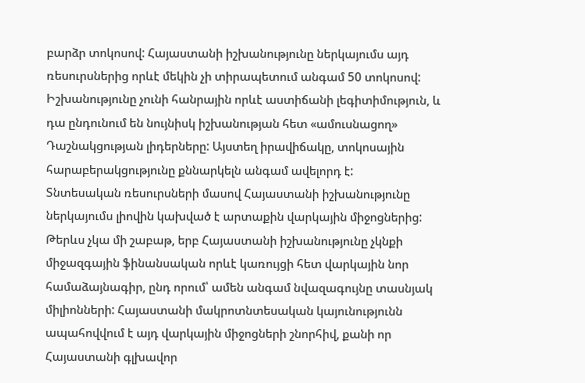բարձր տոկոսով: Հայաստանի իշխանությունը ներկայումս այդ ռեսուրսներից որևէ մեկին չի տիրապետում անգամ 50 տոկոսով: Իշխանությունը չունի հանրային որևէ աստիճանի լեգիտիմություն, և դա ընդունում են նույնիսկ իշխանության հետ «ամուսնացող» Դաշնակցության լիդերները: Այստեղ իրավիճակը, տոկոսային հարաբերակցությունը քննարկելն անգամ ավելորդ է:
Տնտեսական ռեսուրսների մասով Հայաստանի իշխանությունը ներկայումս լիովին կախված է արտաքին վարկային միջոցներից: Թերևս չկա մի շաբաթ, երբ Հայաստանի իշխանությունը չկնքի միջազգային ֆինանսական որևէ կառույցի հետ վարկային նոր համաձայնագիր, ընդ որում՝ ամեն անգամ նվազագույնը տասնյակ միլիոնների: Հայաստանի մակրոտնտեսական կայունությունն ապահովվում է այդ վարկային միջոցների շնորհիվ, քանի որ Հայաստանի գլխավոր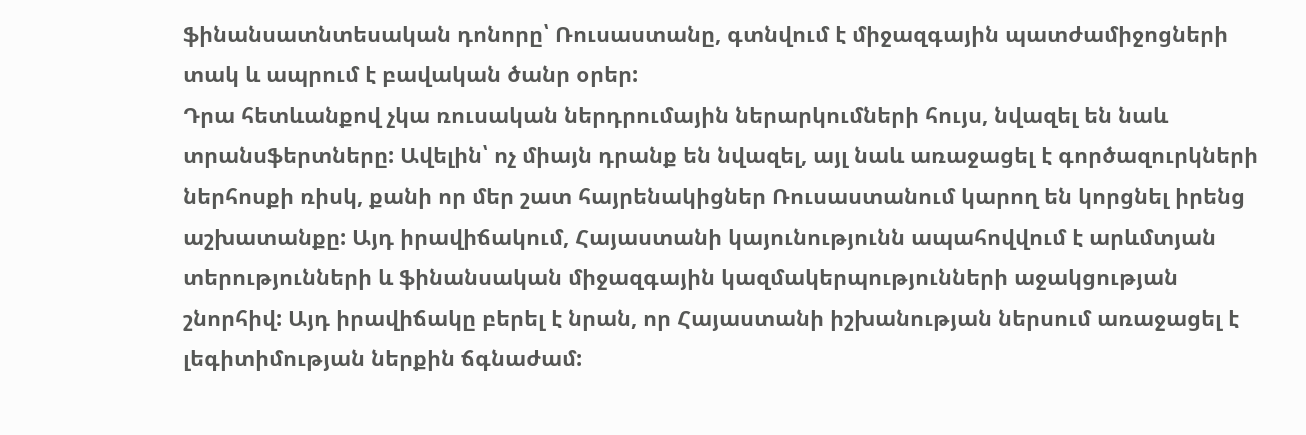ֆինանսատնտեսական դոնորը՝ Ռուսաստանը, գտնվում է միջազգային պատժամիջոցների տակ և ապրում է բավական ծանր օրեր:
Դրա հետևանքով չկա ռուսական ներդրումային ներարկումների հույս, նվազել են նաև տրանսֆերտները: Ավելին՝ ոչ միայն դրանք են նվազել, այլ նաև առաջացել է գործազուրկների ներհոսքի ռիսկ, քանի որ մեր շատ հայրենակիցներ Ռուսաստանում կարող են կորցնել իրենց աշխատանքը: Այդ իրավիճակում, Հայաստանի կայունությունն ապահովվում է արևմտյան տերությունների և ֆինանսական միջազգային կազմակերպությունների աջակցության շնորհիվ: Այդ իրավիճակը բերել է նրան, որ Հայաստանի իշխանության ներսում առաջացել է լեգիտիմության ներքին ճգնաժամ: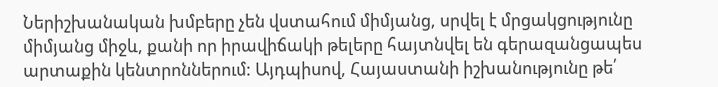Ներիշխանական խմբերը չեն վստահում միմյանց, սրվել է մրցակցությունը միմյանց միջև, քանի որ իրավիճակի թելերը հայտնվել են գերազանցապես արտաքին կենտրոններում: Այդպիսով, Հայաստանի իշխանությունը թե՛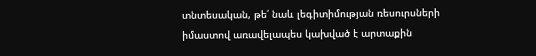տնտեսական, թե՛ նաև լեգիտիմության ռեսուրսների իմաստով առավելապես կախված է արտաքին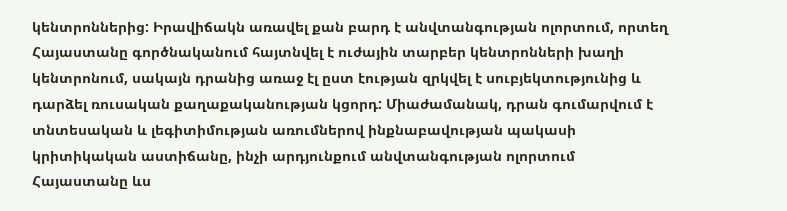կենտրոններից: Իրավիճակն առավել քան բարդ է անվտանգության ոլորտում, որտեղ Հայաստանը գործնականում հայտնվել է ուժային տարբեր կենտրոնների խաղի կենտրոնում, սակայն դրանից առաջ էլ ըստ էության զրկվել է սուբյեկտությունից և դարձել ռուսական քաղաքականության կցորդ: Միաժամանակ, դրան գումարվում է տնտեսական և լեգիտիմության առումներով ինքնաբավության պակասի կրիտիկական աստիճանը, ինչի արդյունքում անվտանգության ոլորտում Հայաստանը ևս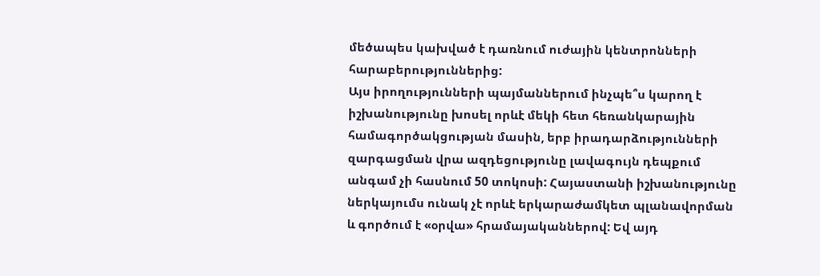մեծապես կախված է դառնում ուժային կենտրոնների հարաբերություններից:
Այս իրողությունների պայմաններում ինչպե՞ս կարող է իշխանությունը խոսել որևէ մեկի հետ հեռանկարային համագործակցության մասին, երբ իրադարձությունների զարգացման վրա ազդեցությունը լավագույն դեպքում անգամ չի հասնում 50 տոկոսի: Հայաստանի իշխանությունը ներկայումս ունակ չէ որևէ երկարաժամկետ պլանավորման և գործում է «օրվա» հրամայականներով: Եվ այդ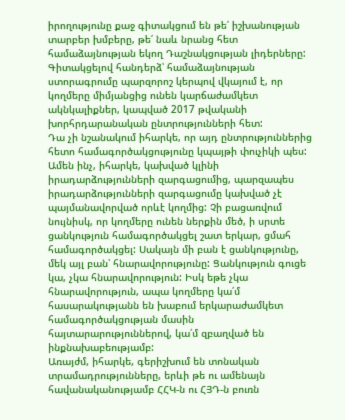իրողությունը քաջ գիտակցում են թե՛ իշխանության տարբեր խմբերը, թե՛ նաև նրանց հետ համաձայնության եկող Դաշնակցության լիդերները: Գիտակցելով հանդերձ՝ համաձայնության ստորագրումը պարզորոշ կերպով վկայում է, որ կողմերը միմյանցից ունեն կարճաժամկետ ակնկալիքներ, կապված 2017 թվականի խորհրդարանական ընտրությունների հետ:
Դա չի նշանակում իհարկե, որ այդ ընտրություններից հետո համագործակցությունը կպայթի փուչիկի պես: Ամեն ինչ, իհարկե, կախված կլինի իրադարձությունների զարգացումից, պարզապես իրադարձությունների զարգացումը կախված չէ պայմանավորված որևէ կողմից: Չի բացառվում նույնիսկ, որ կողմերը ունեն ներքին մեծ, ի սրտե ցանկություն համագործակցել շատ երկար, ցմահ համագործակցել: Սակայն մի բան է ցանկությունը, մեկ այլ բան՝ հնարավորությունը: Ցանկություն գուցե կա, չկա հնարավորություն: Իսկ եթե չկա հնարավորություն, ապա կողմերը կա՛մ հասարակությանն են խաբում երկարաժամկետ համագործակցության մասին հայտարարություններով, կա՛մ զբաղված են ինքնախաբեությամբ:
Առայժմ, իհարկե, գերիշխում են տոնական տրամադրությունները, երևի թե ու ամենայն հավանականությամբ ՀՀԿ-ն ու ՀՅԴ-ն բուռն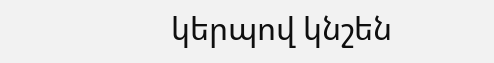կերպով կնշեն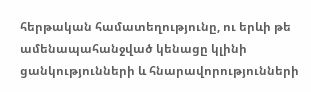հերթական համատեղությունը, ու երևի թե ամենապահանջված կենացը կլինի ցանկությունների և հնարավորությունների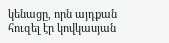կենացը, որն այդքան հուզել էր կովկասյան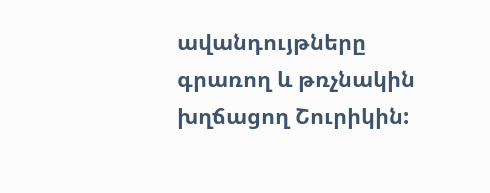ավանդույթները գրառող և թռչնակին խղճացող Շուրիկին: